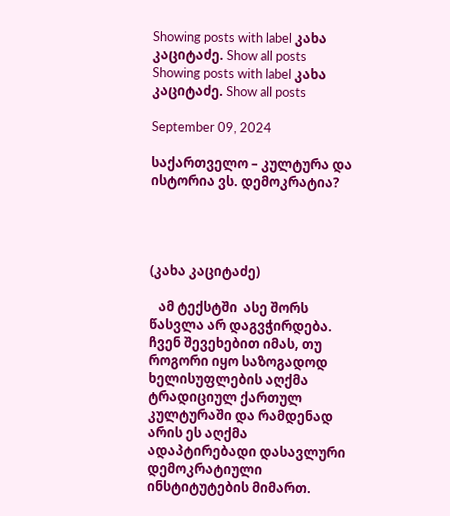Showing posts with label კახა კაციტაძე. Show all posts
Showing posts with label კახა კაციტაძე. Show all posts

September 09, 2024

საქართველო – კულტურა და ისტორია ვს. დემოკრატია?




(კახა კაციტაძე)

   ამ ტექსტში  ასე შორს წასვლა არ დაგვჭირდება. ჩვენ შევეხებით იმას, თუ როგორი იყო საზოგადოდ ხელისუფლების აღქმა ტრადიციულ ქართულ კულტურაში და რამდენად არის ეს აღქმა ადაპტირებადი დასავლური დემოკრატიული ინსტიტუტების მიმართ.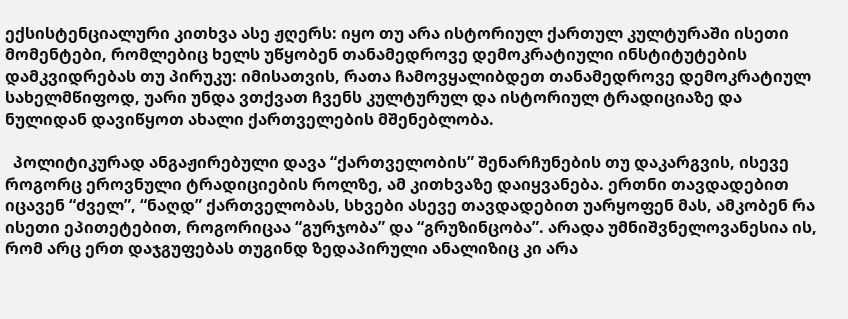ექსისტენციალური კითხვა ასე ჟღერს: იყო თუ არა ისტორიულ ქართულ კულტურაში ისეთი მომენტები, რომლებიც ხელს უწყობენ თანამედროვე დემოკრატიული ინსტიტუტების დამკვიდრებას თუ პირუკუ: იმისათვის, რათა ჩამოვყალიბდეთ თანამედროვე დემოკრატიულ სახელმწიფოდ, უარი უნდა ვთქვათ ჩვენს კულტურულ და ისტორიულ ტრადიციაზე და ნულიდან დავიწყოთ ახალი ქართველების მშენებლობა.

  პოლიტიკურად ანგაჟირებული დავა “ქართველობის” შენარჩუნების თუ დაკარგვის, ისევე როგორც ეროვნული ტრადიციების როლზე, ამ კითხვაზე დაიყვანება. ერთნი თავდადებით იცავენ “ძველ”, “ნაღდ” ქართველობას, სხვები ასევე თავდადებით უარყოფენ მას, ამკობენ რა ისეთი ეპითეტებით, როგორიცაა “გურჯობა” და “გრუზინცობა”. არადა უმნიშვნელოვანესია ის, რომ არც ერთ დაჯგუფებას თუგინდ ზედაპირული ანალიზიც კი არა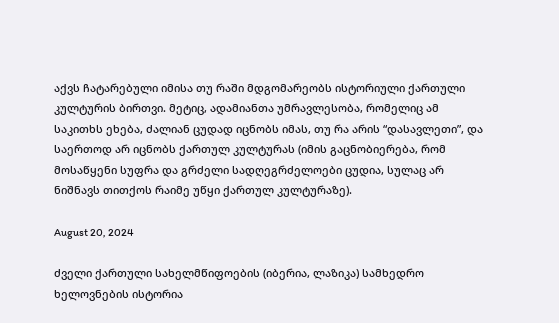აქვს ჩატარებული იმისა თუ რაში მდგომარეობს ისტორიული ქართული კულტურის ბირთვი. მეტიც, ადამიანთა უმრავლესობა, რომელიც ამ საკითხს ეხება, ძალიან ცუდად იცნობს იმას, თუ რა არის “დასავლეთი”, და საერთოდ არ იცნობს ქართულ კულტურას (იმის გაცნობიერება, რომ მოსაწყენი სუფრა და გრძელი სადღეგრძელოები ცუდია, სულაც არ ნიშნავს თითქოს რაიმე უწყი ქართულ კულტურაზე).

August 20, 2024

ძველი ქართული სახელმწიფოების (იბერია, ლაზიკა) სამხედრო ხელოვნების ისტორია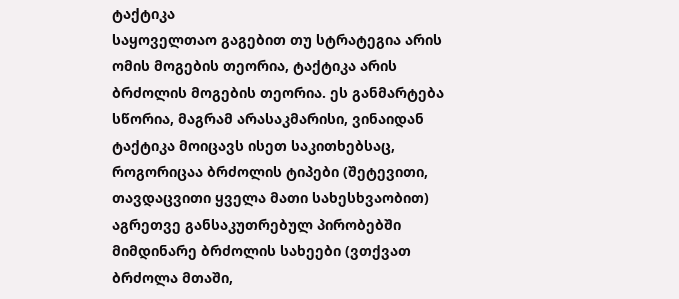ტაქტიკა
საყოველთაო გაგებით თუ სტრატეგია არის ომის მოგების თეორია, ტაქტიკა არის ბრძოლის მოგების თეორია. ეს განმარტება სწორია, მაგრამ არასაკმარისი, ვინაიდან ტაქტიკა მოიცავს ისეთ საკითხებსაც, როგორიცაა ბრძოლის ტიპები (შეტევითი, თავდაცვითი ყველა მათი სახესხვაობით) აგრეთვე განსაკუთრებულ პირობებში მიმდინარე ბრძოლის სახეები (ვთქვათ ბრძოლა მთაში,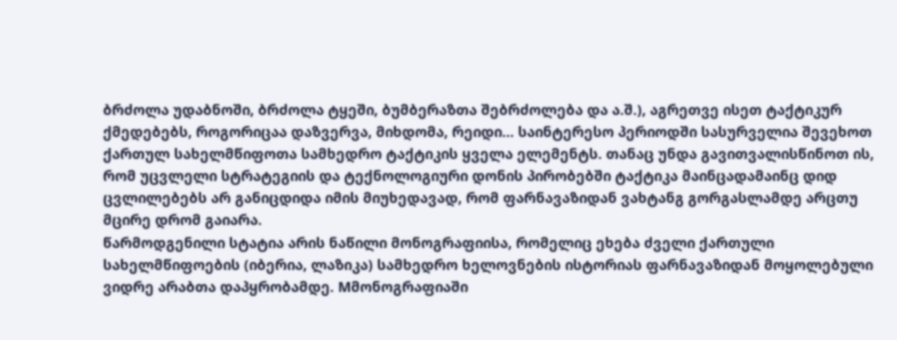ბრძოლა უდაბნოში, ბრძოლა ტყეში, ბუმბერაზთა შებრძოლება და ა.შ.), აგრეთვე ისეთ ტაქტიკურ ქმედებებს, როგორიცაა დაზვერვა, მიხდომა, რეიდი... საინტერესო პერიოდში სასურველია შევეხოთ ქართულ სახელმწიფოთა სამხედრო ტაქტიკის ყველა ელემენტს. თანაც უნდა გავითვალისწინოთ ის, რომ უცვლელი სტრატეგიის და ტექნოლოგიური დონის პირობებში ტაქტიკა მაინცადამაინც დიდ ცვლილებებს არ განიცდიდა იმის მიუხედავად, რომ ფარნავაზიდან ვახტანგ გორგასლამდე არცთუ მცირე დრომ გაიარა.
წარმოდგენილი სტატია არის ნაწილი მონოგრაფიისა, რომელიც ეხება ძველი ქართული სახელმწიფოების (იბერია, ლაზიკა) სამხედრო ხელოვნების ისტორიას ფარნავაზიდან მოყოლებული ვიდრე არაბთა დაპყრობამდე. Mმონოგრაფიაში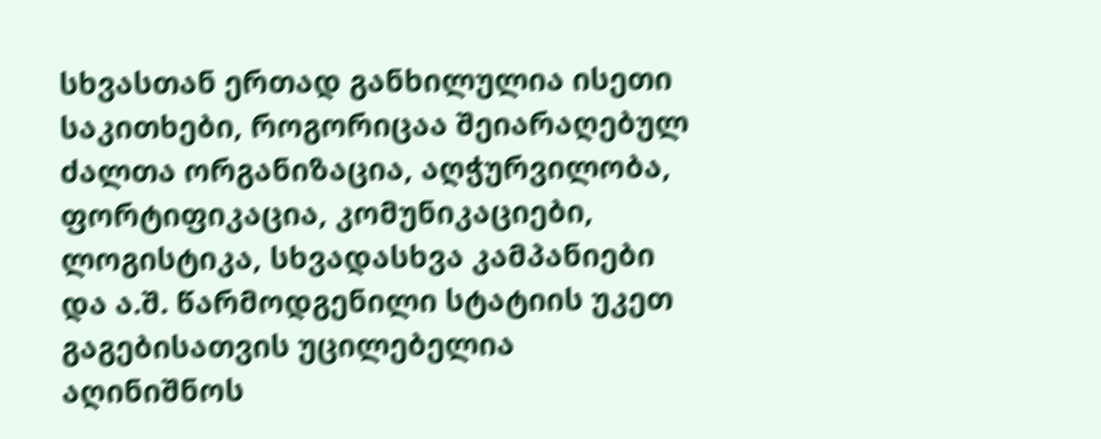სხვასთან ერთად განხილულია ისეთი საკითხები, როგორიცაა შეიარაღებულ ძალთა ორგანიზაცია, აღჭურვილობა, ფორტიფიკაცია, კომუნიკაციები, ლოგისტიკა, სხვადასხვა კამპანიები და ა.შ. წარმოდგენილი სტატიის უკეთ გაგებისათვის უცილებელია აღინიშნოს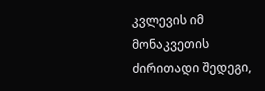კვლევის იმ მონაკვეთის ძირითადი შედეგი,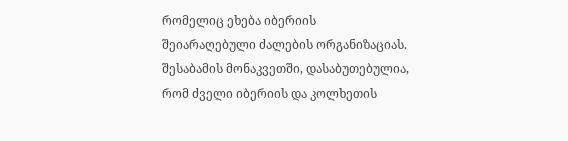რომელიც ეხება იბერიის შეიარაღებული ძალების ორგანიზაციას. შესაბამის მონაკვეთში, დასაბუთებულია, რომ ძველი იბერიის და კოლხეთის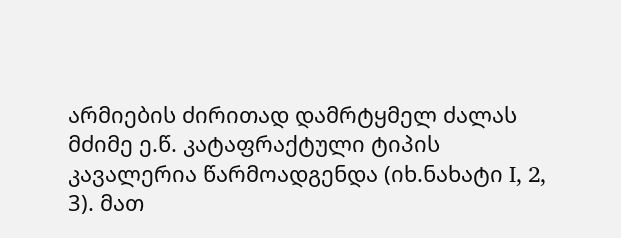არმიების ძირითად დამრტყმელ ძალას მძიმე ე.წ. კატაფრაქტული ტიპის კავალერია წარმოადგენდა (იხ.ნახატი I, 2, 3). მათ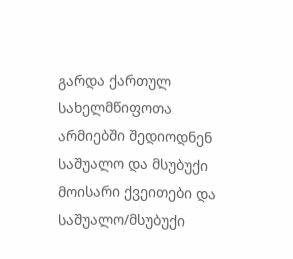გარდა ქართულ სახელმწიფოთა არმიებში შედიოდნენ საშუალო და მსუბუქი მოისარი ქვეითები და საშუალო/მსუბუქი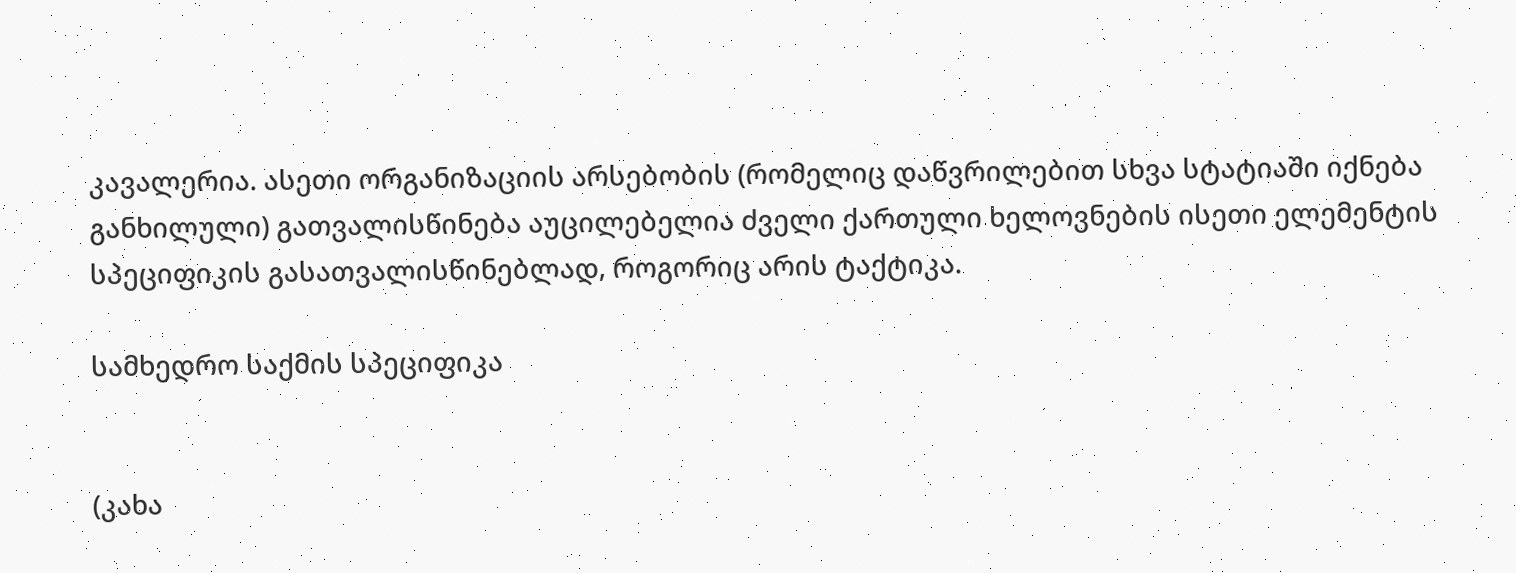კავალერია. ასეთი ორგანიზაციის არსებობის (რომელიც დაწვრილებით სხვა სტატიაში იქნება განხილული) გათვალისწინება აუცილებელია ძველი ქართული ხელოვნების ისეთი ელემენტის სპეციფიკის გასათვალისწინებლად, როგორიც არის ტაქტიკა.

სამხედრო საქმის სპეციფიკა


(კახა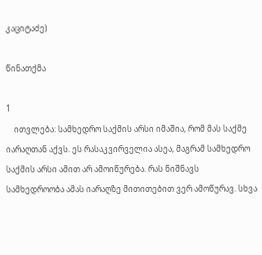კაციტაძე)

წინათქმა

1
    ითვლება: სამხედრო საქმის არსი იმაშია, რომ მას საქმე იარაღთან აქვს. ეს რასაკვირველია ასეა, მაგრამ სამხედრო საქმის არსი ამით არ ამოიწურება. რას ნიშნავს სამხედროობა ამას იარაღზე მითითებით ვერ ამოწურავ. სხვა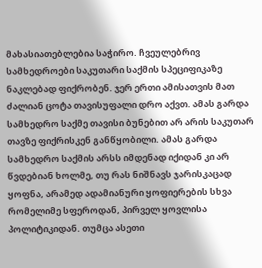მახასიათებლებია საჭირო. ჩვეულებრივ სამხედროები საკუთარი საქმის სპეციფიკაზე ნაკლებად ფიქრობენ. ჯერ ერთი ამისათვის მათ ძალიან ცოტა თავისუფალი დრო აქვთ. ამას გარდა სამხედრო საქმე თავისი ბუნებით არ არის საკუთარ თავზე ფიქრისკენ განწყობილი. ამას გარდა სამხედრო საქმის არსს იმდენად იქიდან კი არ წვდებიან ხოლმე, თუ რას ნიშნავს ჯარისკაცად ყოფნა, არამედ ადამიანური ყოფიერების სხვა რომელიმე სფეროდან, პირველ ყოვლისა პოლიტიკიდან. თუმცა ასეთი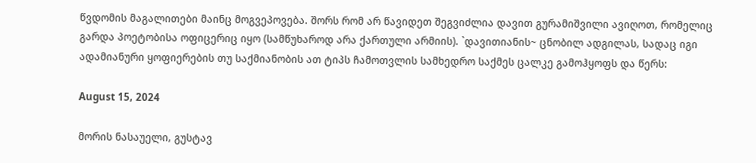წვდომის მაგალითები მაინც მოგვეპოვება. შორს რომ არ წავიდეთ შეგვიძლია დავით გურამიშვილი ავიღოთ, რომელიც გარდა პოეტობისა ოფიცერიც იყო (სამწუხაროდ არა ქართული არმიის). `დავითიანის~ ცნობილ ადგილას, სადაც იგი ადამიანური ყოფიერების თუ საქმიანობის ათ ტიპს ჩამოთვლის სამხედრო საქმეს ცალკე გამოჰყოფს და წერს:

August 15, 2024

მორის ნასაუელი, გუსტავ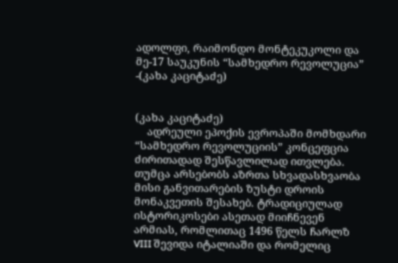ადოლფი, რაიმონდო მონტეკუკოლი და მე-17 საუკუნის “სამხედრო რევოლუცია” -(კახა კაციტაძე)


(კახა კაციტაძე)
    ადრეული ეპოქის ევროპაში მომხდარი “სამხედრო რევოლუციის” კონცეფცია ძირითადად შესწავლილად ითვლება. თუმცა არსებობს აზრთა სხვადასხვაობა მისი განვითარების ზუსტი დროის მონაკვეთის შესახებ. ტრადიციულად ისტორიკოსები ასეთად მიიჩნევენ არმიას, რომლითაც 1496 წელს ჩარლზ VIII შევიდა იტალიაში და რომელიც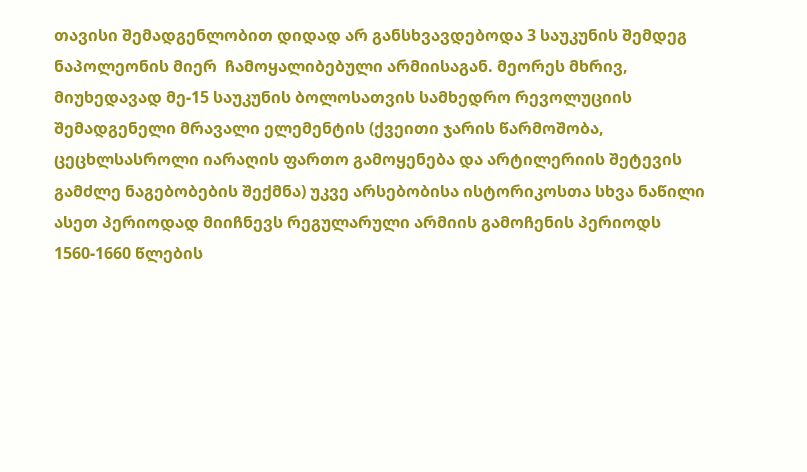თავისი შემადგენლობით დიდად არ განსხვავდებოდა 3 საუკუნის შემდეგ ნაპოლეონის მიერ  ჩამოყალიბებული არმიისაგან. მეორეს მხრივ, მიუხედავად მე-15 საუკუნის ბოლოსათვის სამხედრო რევოლუციის შემადგენელი მრავალი ელემენტის (ქვეითი ჯარის წარმოშობა, ცეცხლსასროლი იარაღის ფართო გამოყენება და არტილერიის შეტევის გამძლე ნაგებობების შექმნა) უკვე არსებობისა ისტორიკოსთა სხვა ნაწილი ასეთ პერიოდად მიიჩნევს რეგულარული არმიის გამოჩენის პერიოდს 1560-1660 წლების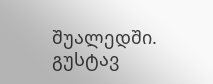შუალედში.
გუსტავ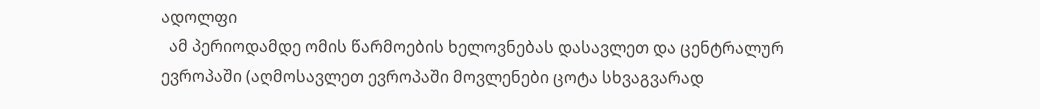ადოლფი
  ამ პერიოდამდე ომის წარმოების ხელოვნებას დასავლეთ და ცენტრალურ ევროპაში (აღმოსავლეთ ევროპაში მოვლენები ცოტა სხვაგვარად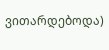ვითარდებოდა)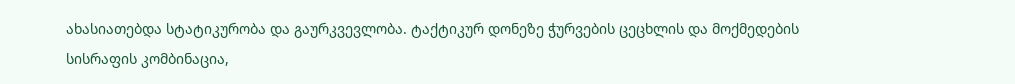ახასიათებდა სტატიკურობა და გაურკვევლობა. ტაქტიკურ დონეზე ჭურვების ცეცხლის და მოქმედების სისრაფის კომბინაცია,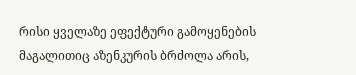რისი ყველაზე ეფექტური გამოყენების მაგალითიც აზენკურის ბრძოლა არის,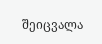შეიცვალა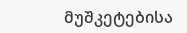მუშკეტებისა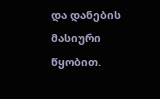და დანების მასიური წყობით.